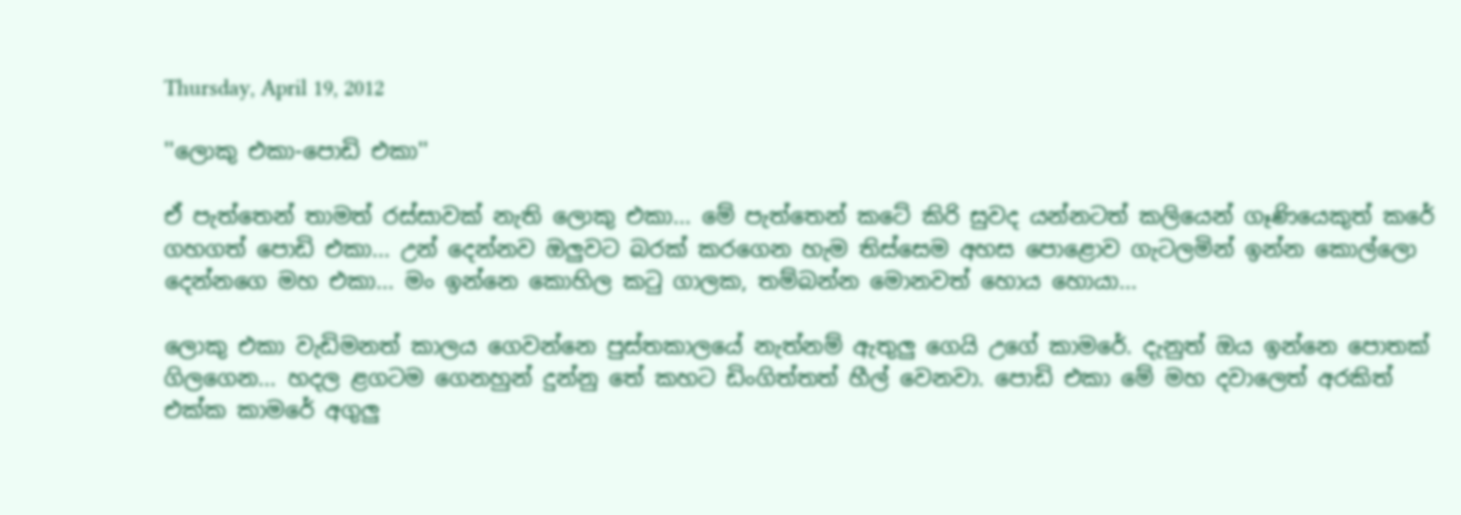Thursday, April 19, 2012

''ලොකු එකා-පොඩි එකා''

ඒ පැත්තෙන් තාමත් රස්සාවක් නැති ලොකු එකා... මේ පැත්තෙන් කටේ කිරි සුවද යන්නටත් කලියෙන් ගෑණියෙකුත් කරේ ගහගත් පොඩි එකා... උන් දෙන්නව ඔලුවට බරක් කරගෙන හැම තිස්සෙම අහස පොළොව ගැටලමින් ඉන්න කොල්ලො දෙන්නගෙ මහ එකා... මං ඉන්නෙ කොහිල කටු ගාලක, තම්බන්න මොනවත් හොය හොයා...

ලොකු එකා වැඩිමනත් කාලය ගෙවන්නෙ පුස්තකාලයේ නැත්නම් ඇතුලු ගෙයි උගේ කාමරේ. දැනුත් ඔය ඉන්නෙ පොතක් ගිලගෙන... හදල ළගටම ගෙනහුන් දුන්නු තේ කහට ඩිංගිත්තත් හීල් වෙනවා. පොඩි එකා මේ මහ දවාලෙත් අරකිත් එක්ක කාමරේ අගුලු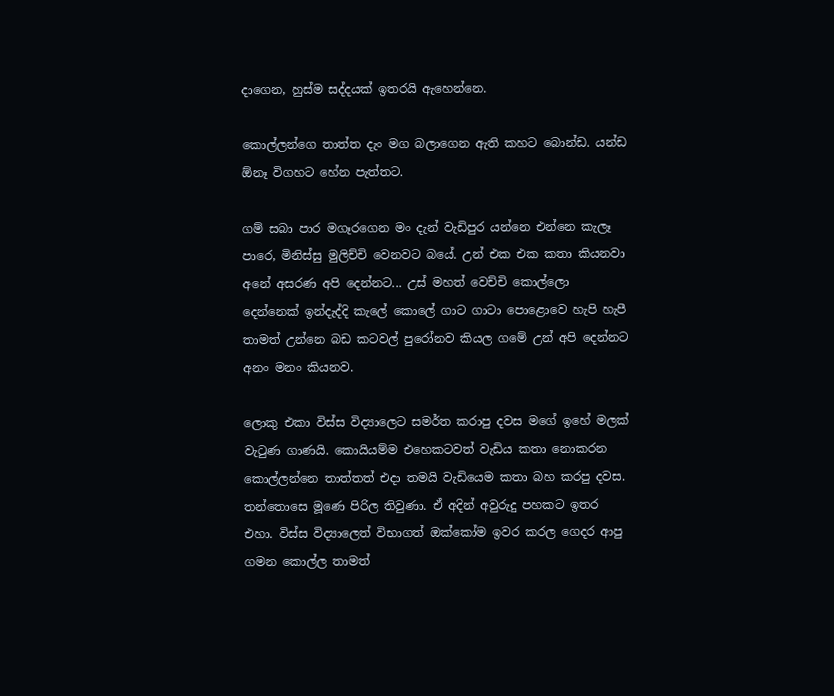දාගෙන, හුස්ම සද්දයක් ඉතරයි ඇහෙන්නෙ.

කොල්ලන්ගෙ තාත්ත දැං මග බලාගෙන ඇති කහට බොන්ඩ. යන්ඩ ඕනෑ විගහට හේන පැත්තට.

ගම් සබා පාර මගෑරගෙන මං දැන් වැඩිපුර යන්නෙ එන්නෙ කැලෑ පාරෙ, මිනිස්සු මුලිච්චි වෙනවට බයේ. උන් එක එක කතා කියනවා අනේ අසරණ අපි දෙන්නට... උස් මහත් වෙච්චි කොල්ලො දෙන්නෙක් ඉන්දැද්දි කැලේ කොලේ ගාට ගාටා පොළොවෙ හැපි හැපී තාමත් උන්නෙ බඩ කටවල් පුරෝනව කියල ගමේ උන් අපි දෙන්නට අනං මනං කියනව.

ලොකු එකා විස්ස විද්‍යාලෙට සමර්ත කරාපු දවස මගේ ඉහේ මලක් වැටුණ ගාණයි. කොයියම්ම එහෙකටවත් වැඩිය කතා නොකරන කොල්ලන්නෙ තාත්තත් එදා තමයි වැඩියෙම කතා බහ කරපු දවස. තන්තොසෙ මූණෙ පිරිල තිවුණා. ඒ අදින් අවුරුදු පහකට ඉතර එහා. විස්ස විද්‍යාලෙත් විභාගත් ‍ඔක්කෝම ඉවර කරල ගෙදර ආපු ගමන කොල්ල තාමත්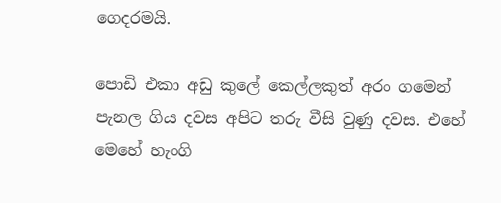ගෙදරමයි.

පොඩි එකා අඩු කුලේ කෙල්ලකුත් අරං ගමෙන් පැනල ගිය දවස අපිට තරු වීසි වුණු දවස. එහේ මෙහේ හැංගි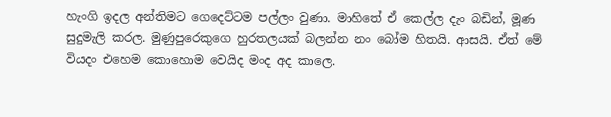හැංගි ඉදල අන්තිමට ගෙදෙට්ටම පල්ලං වුණා. මාහිතේ ඒ කෙල්ල දැං බඩින්, මූණ සුදුමැලි කරල. මුණුපුරෙකුගෙ හුරතලයක් බලන්න නං බෝම හිතයි. ආසයි. ඒත් මේ වියදං එහෙම කොහොම වෙයිද මංද අද කාලෙ.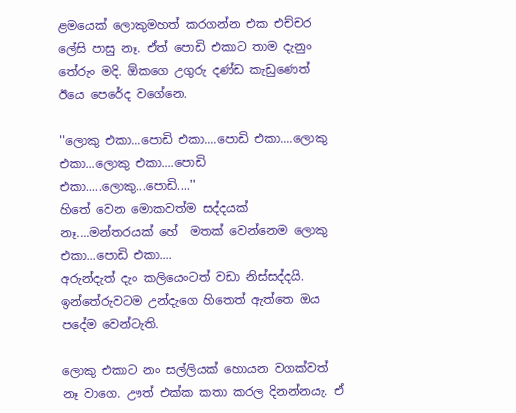ළමයෙක් ලොකුමහත් කරගන්න එක එච්චර ලේසි පාසු නෑ. ඒත් පොඩි එකාට තාම දැනුං තේරුං මදි. ඕකගෙ උගුරු දණ්ඩ කැඩුණෙත් ඊයෙ පෙරේද වගේනෙ.

''ලොකු එකා...පොඩි එකා....පොඩි එකා....ලොකු එකා...ලොකු එකා....පොඩි එකා.....ලොකු...පොඩි....''
හිතේ වෙන මොකවත්ම සද්දයක් නෑ....මන්තරයක් හේ  මතක් වෙන්නෙම ලොකු එකා...පොඩි එකා....
අරුන්දැත් දැං කලියෙංටත් වඩා නිස්සද්දයි. ඉන්තේරුවටම උන්දැගෙ හිතෙත් ඇත්තෙ ඔය පදේම වෙන්ටැති.

ලොකු එකාට නං සල්ලියක් හොයන වගක්වත් නෑ වාගෙ. ඌත් එක්ක කතා කරල දිනන්නයැ. ඒ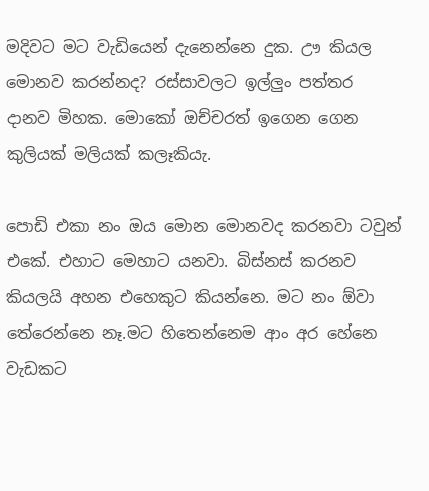මදිවට මට වැඩියෙන් දැනෙන්නෙ දුක. ඌ කියල මොනව කරන්නද? රස්සාවලට ඉල්ලුං පත්තර දානව මිහක. මොකෝ ඔච්චරත් ඉගෙන ගෙන කුලියක් මලියක් කලෑකියැ.

පොඩි එකා නං ඔය මොන මොනවද කරනවා ටවුන් එකේ. එහාට මෙහාට යනවා. බිස්නස් කරනව කියලයි අහන එහෙකුට කියන්නෙ. මට නං ඕවා තේරෙන්නෙ නෑ.මට හිතෙන්නෙම ආං අර හේනෙ වැඩකට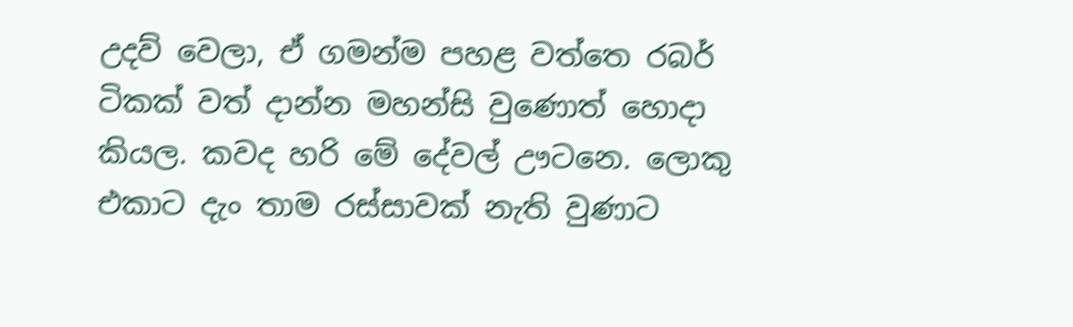උදව් වෙලා, ඒ ගමන්ම පහළ වත්තෙ රබර් ටිකක් වත් දාන්න මහන්සි වුණොත් හොදා කියල. කවද හරි මේ දේවල් ඌටනෙ. ලොකු එකාට දැං තාම රස්සාවක් නැති වුණාට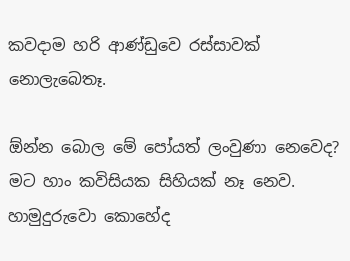කවදාම හරි ආණ්ඩුවෙ රස්සාවක් නොලැබෙතෑ.

ඕන්න බොල මේ පෝයත් ලංවුණා නෙවෙද? මට හාං කවිසියක සිහියක් නෑ නෙව. හාමුදුරුවො කොහේද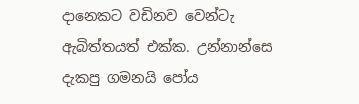දානෙකට වඩිනව වෙන්ටැ ඇබිත්තයත් එක්ක. උන්නාන්සෙ දැකපු ගමනයි පෝය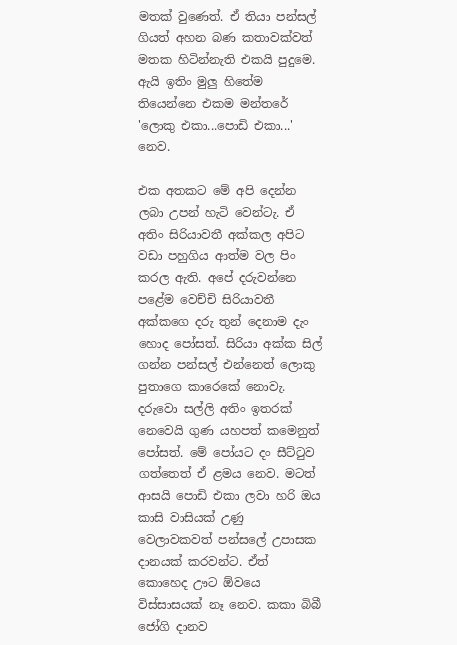මතක් වුණෙත්. ඒ තියා පන්සල් ගියත් අහන බණ කතාවක්වත් මතක හිටින්නැති එකයි පුදුමෙ. ඇයි ඉතිං මුලු හිතේම තියෙන්නෙ එකම මන්තරේ 'ලොකු එකා...පොඩි එකා...' නෙව.

එක අතකට මේ අපි දෙන්න ලබා උපන් හැටි වෙන්ටැ. ඒ අතිං සිරියාවතී අක්කල අපිට වඩා පහුගිය ආත්ම වල පිං කරල ඇති. අපේ දරුවන්නෙ පළේම වෙච්චි සිරියාවතී අක්කගෙ දරු තුන් දෙනාම දැං හොද පෝසත්. සිරියා අක්ක සිල් ගන්න පන්සල් එන්නෙත් ලොකු පුතාගෙ කාරෙකේ නොවැ. දරුවො සල්ලි අතිං ඉතරක් නෙවෙයි ගුණ යහපත් කමෙනුත් පෝසත්. මේ පෝයට දං සීට්ටුව ගත්තෙත් ඒ ළමය නෙව. මටත් ආසයි පොඩි එකා ලවා හරි ඔය කාසි වාසියක් උණු වෙලාවකවත් පන්සලේ උපාසක දානයක් කරවන්ට. ඒත් කොහෙද ඌට ඕවයෙ විස්සාසයක් නෑ නෙව. කකා බිබී ජෝගි දානව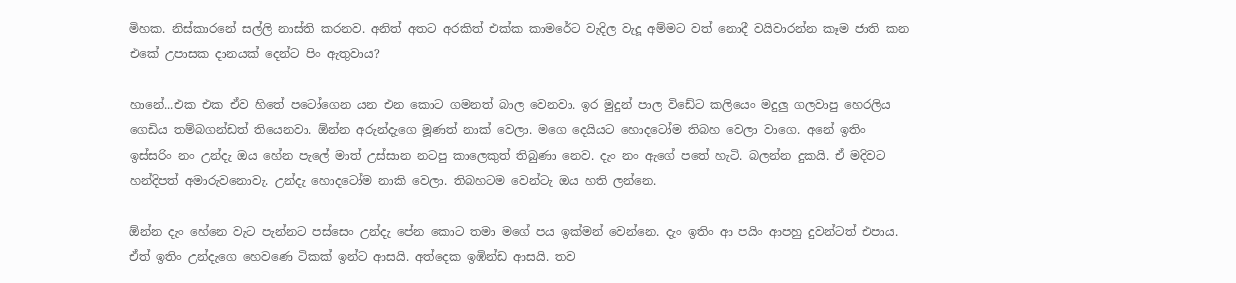මිහක. නිස්කාරනේ සල්ලි නාස්ති කරනව. අනිත් අතට අරකිත් එක්ක කාමරේට වැදිල වැදූ අම්මට වත් නොදී වයිවාරන්න කෑම ජාති කන එකේ උපාසක දානයක් දෙන්ට පිං ඇතුවාය?

හානේ...එක එක ඒව හිතේ පටෝගෙන යන එන කොට ගමනත් බාල වෙනවා. ඉර මුදුන් පාල විඩේට කලියෙං මදුලු ගලවාපු හෙරලිය ගෙඩිය තම්බගන්ඩත් තියෙනවා. ඕන්න අරුන්දැගෙ මූණත් නාක් වෙලා. මගෙ දෙයියට හොදටෝම තිබහ වෙලා වාගෙ. අනේ ඉතිං ඉස්සරිං නං උන්දැ ඔය හේන පැලේ මාත් උස්සාන නටපු කාලෙකුත් තිබුණා නෙව. දැං නං ඇගේ පතේ හැටි. බලන්න දුකයි. ඒ මදිවට හන්දිපත් අමාරුවනොවැ. උන්දැ හොදටෝම නාකි වෙලා. තිබහටම වෙන්ටැ ඔය හති ලන්නෙ.

ඕන්න දැං හේනෙ වැට පැන්නට පස්සෙං උන්දැ පේන කොට තමා ‍මගේ පය ඉක්මන් වෙන්නෙ. දැං ඉතිං ආ පයිං ආපහු දුවන්ටත් එපාය. ඒත් ඉතිං උන්දැගෙ හෙවණෙ ටිකක් ඉන්ට ආසයි. අත්දෙක ඉඹින්ඩ ආසයි. තව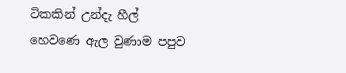ටිකකින් උන්දැ හීල් හෙවණෙ ඇල වුණාම පපුව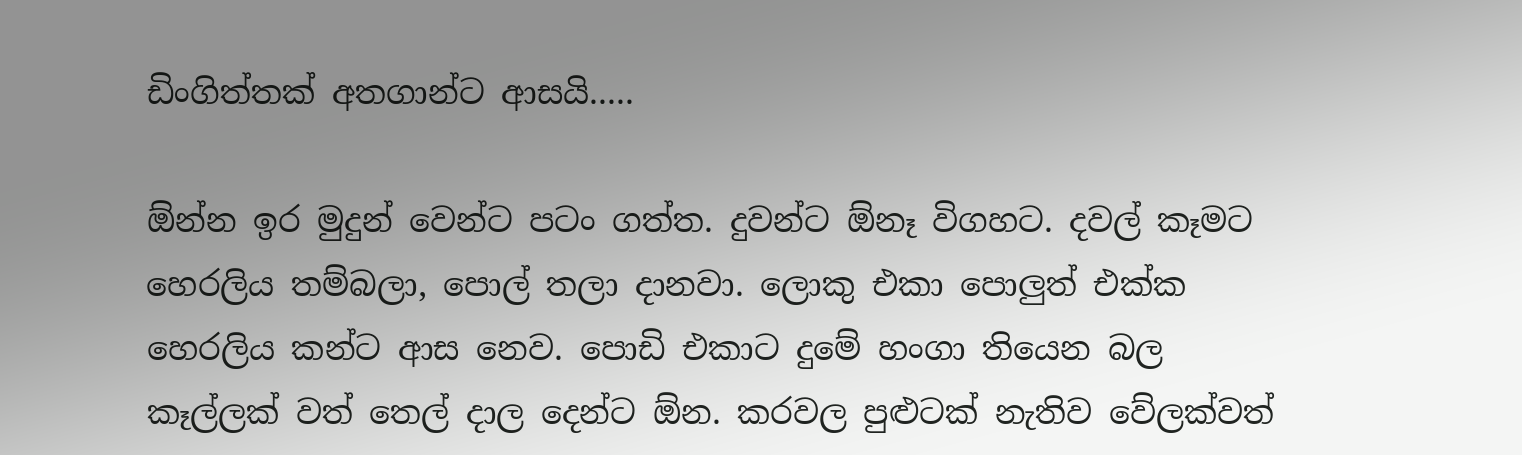ඩිංගිත්තක් අතගාන්ට ආසයි.....

ඕන්න ඉර මුදුන් වෙන්ට පටං ගත්ත. දුවන්ට ඕනෑ විගහට. දවල් කෑමට හෙරලිය තම්බලා, පොල් තලා දානවා. ලොකු එකා පොලුත් එක්ක හෙරලිය කන්ට ආස නෙව. පොඩි එකාට දුමේ හංගා තියෙන බල කෑල්ලක් වත් තෙල් දාල දෙන්ට ඕන. කරවල පුළුටක් නැතිව වේලක්වත්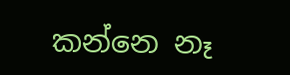කන්නෙ නෑ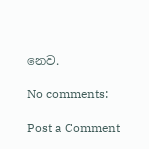නෙව.

No comments:

Post a Comment